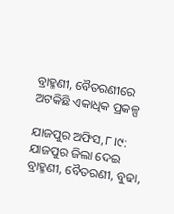ବ୍ରାହ୍ମଣୀ, ବୈତରଣୀରେ ଅଟକିଛି ଏକାଧିକ ପ୍ରକଳ୍ପ

ଯାଜପୁର ଅଫିସ,୮।୯:  ଯାଜପୁର ଜିଲା ଦେଇ ବ୍ରାହ୍ମଣୀ, ବୈତରଣୀ, ବୁଢା,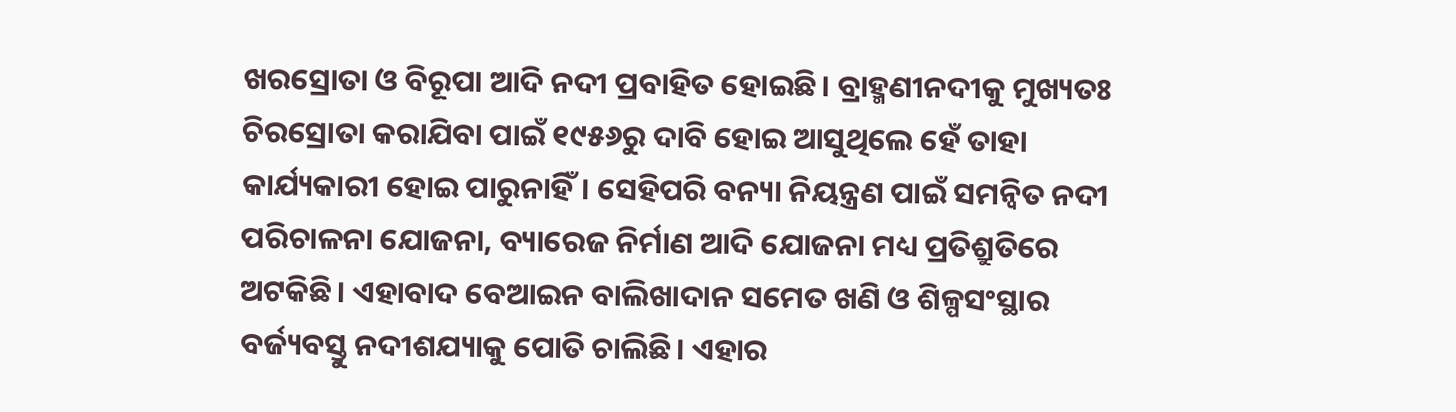ଖରସ୍ରୋତା ଓ ବିରୂପା ଆଦି ନଦୀ ପ୍ରବାହିତ ହୋଇଛି। ବ୍ରାହ୍ମଣୀନଦୀକୁ ମୁଖ୍ୟତଃ ଚିରସ୍ରୋତା କରାଯିବା ପାଇଁ ୧୯୫୬ରୁ ଦାବି ହୋଇ ଆସୁଥିଲେ ହେଁ ତାହା କାର୍ଯ୍ୟକାରୀ ହୋଇ ପାରୁନାହିଁ। ସେହିପରି ବନ୍ୟା ନିୟନ୍ତ୍ରଣ ପାଇଁ ସମନ୍ବିତ ନଦୀ ପରିଚାଳନା ଯୋଜନା, ବ୍ୟାରେଜ ନିର୍ମାଣ ଆଦି ଯୋଜନା ମଧ୍ୟ ପ୍ରତିଶ୍ରୁତିରେ ଅଟକିଛି। ଏହାବାଦ ବେଆଇନ ବାଲିଖାଦାନ ସମେତ ଖଣି ଓ ଶିଳ୍ପସଂସ୍ଥାର ବର୍ଜ୍ୟବସ୍ତୁ ନଦୀଶଯ୍ୟାକୁ ପୋତି ଚାଲିଛି। ଏହାର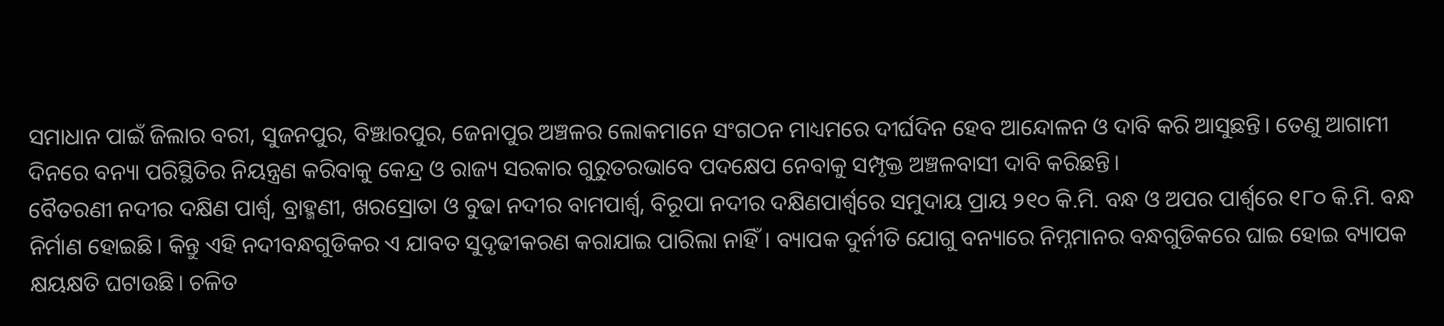ସମାଧାନ ପାଇଁ ଜିଲାର ବରୀ, ସୁଜନପୁର, ବିଞ୍ଝାରପୁର, ଜେନାପୁର ଅଞ୍ଚଳର ଲୋକମାନେ ସଂଗଠନ ମାଧ୍ୟମରେ ଦୀର୍ଘଦିନ ହେବ ଆନ୍ଦୋଳନ ଓ ଦାବି କରି ଆସୁଛନ୍ତି। ତେଣୁ ଆଗାମୀ ଦିନରେ ବନ୍ୟା ପରିସ୍ଥିତିର ନିୟନ୍ତ୍ରଣ କରିବାକୁ କେନ୍ଦ୍ର ଓ ରାଜ୍ୟ ସରକାର ଗୁରୁତରଭାବେ ପଦକ୍ଷେପ ନେବାକୁ ସମ୍ପୃକ୍ତ ଅଞ୍ଚଳବାସୀ ଦାବି କରିଛନ୍ତି।
ବୈତରଣୀ ନଦୀର ଦକ୍ଷିଣ ପାର୍ଶ୍ୱ, ବ୍ରାହ୍ମଣୀ, ଖରସ୍ରୋତା ଓ ବୁଢା ନଦୀର ବାମପାର୍ଶ୍ୱ, ବିରୂପା ନଦୀର ଦକ୍ଷିଣପାର୍ଶ୍ୱରେ ସମୁଦାୟ ପ୍ରାୟ ୨୧୦ କି.ମି. ବନ୍ଧ ଓ ଅପର ପାର୍ଶ୍ୱରେ ୧୮୦ କି.ମି. ବନ୍ଧ ନିର୍ମାଣ ହୋଇଛି। କିନ୍ତୁ ଏହି ନଦୀବନ୍ଧଗୁଡିକର ଏ ଯାବତ ସୁଦୃଢୀକରଣ କରାଯାଇ ପାରିଲା ନାହିଁ। ବ୍ୟାପକ ଦୁର୍ନୀତି ଯୋଗୁ ବନ୍ୟାରେ ନିମ୍ନମାନର ବନ୍ଧଗୁଡିକରେ ଘାଇ ହୋଇ ବ୍ୟାପକ କ୍ଷୟକ୍ଷତି ଘଟାଉଛି। ଚଳିତ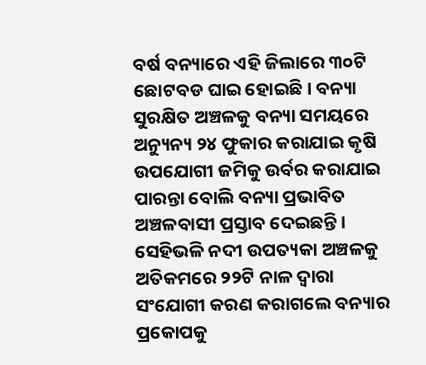ବର୍ଷ ବନ୍ୟାରେ ଏହି ଜିଲାରେ ୩୦ଟି ଛୋଟବଡ ଘାଇ ହୋଇଛି। ବନ୍ୟା ସୁରକ୍ଷିତ ଅଞ୍ଚଳକୁ ବନ୍ୟା ସମୟରେ ଅନ୍ୟୁନ୍ୟ ୨୪ ଫୁକାର କରାଯାଇ କୃଷି ଉପଯୋଗୀ ଜମିକୁ ଉର୍ବର କରାଯାଇ ପାରନ୍ତା ବୋଲି ବନ୍ୟା ପ୍ରଭାବିତ ଅଞ୍ଚଳବାସୀ ପ୍ରସ୍ତାବ ଦେଇଛନ୍ତି। ସେହିଭଳି ନଦୀ ଉପତ୍ୟକା ଅଞ୍ଚଳକୁ ଅତିକମରେ ୨୨ଟି ନାଳ ଦ୍ୱାରା ସଂଯୋଗୀ କରଣ କରାଗଲେ ବନ୍ୟାର ପ୍ରକୋପକୁ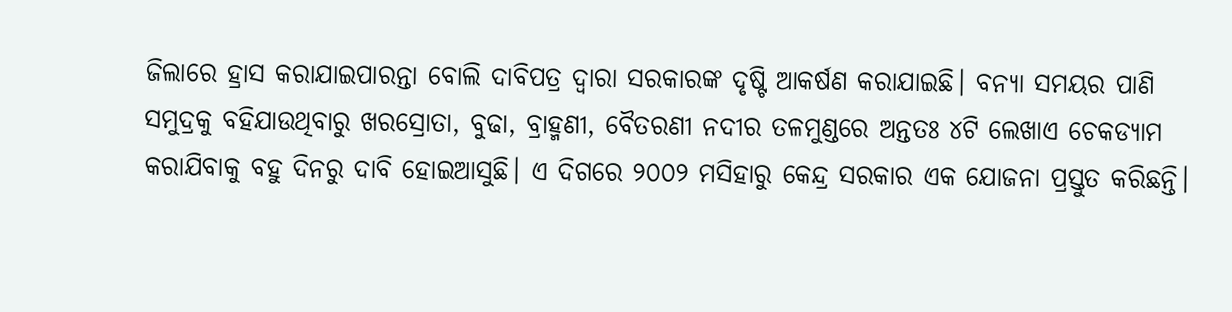ଜିଲାରେ ହ୍ରାସ କରାଯାଇପାରନ୍ତା ବୋଲି ଦାବିପତ୍ର ଦ୍ୱାରା ସରକାରଙ୍କ ଦୃଷ୍ଟି ଆକର୍ଷଣ କରାଯାଇଛି। ବନ୍ୟା ସମୟର ପାଣି ସମୁଦ୍ରକୁ ବହିଯାଉଥିବାରୁ ଖରସ୍ରୋତା, ବୁଢା, ବ୍ରାହ୍ମଣୀ, ବୈତରଣୀ ନଦୀର ତଳମୁଣ୍ଡରେ ଅନ୍ତତଃ ୪ଟି ଲେଖାଏ ଚେକଡ୍ୟାମ କରାଯିବାକୁ ବହୁ ଦିନରୁ ଦାବି ହୋଇଆସୁଛି। ଏ ଦିଗରେ ୨୦୦୨ ମସିହାରୁ କେନ୍ଦ୍ର ସରକାର ଏକ ଯୋଜନା ପ୍ରସ୍ତୁତ କରିଛନ୍ତି।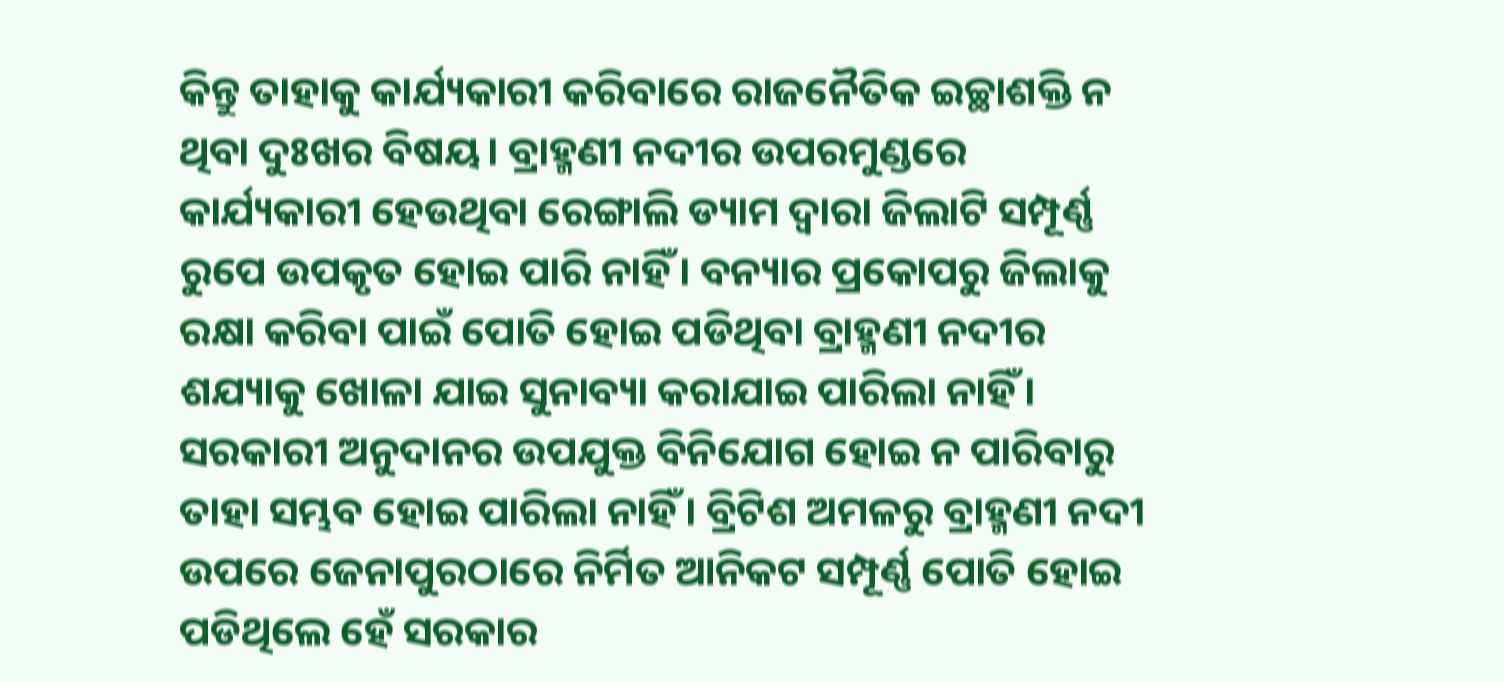କିନ୍ତୁ ତାହାକୁ କାର୍ଯ୍ୟକାରୀ କରିବାରେ ରାଜନୈତିକ ଇଚ୍ଛାଶକ୍ତି ନ ଥିବା ଦୁଃଖର ବିଷୟ। ବ୍ରାହ୍ମଣୀ ନଦୀର ଉପରମୁଣ୍ଡରେ କାର୍ଯ୍ୟକାରୀ ହେଉଥିବା ରେଙ୍ଗାଲି ଡ୍ୟାମ ଦ୍ୱାରା ଜିଲାଟି ସମ୍ପୂର୍ଣ୍ଣ ରୁପେ ଉପକୃତ ହୋଇ ପାରି ନାହିଁ। ବନ୍ୟାର ପ୍ରକୋପରୁ ଜିଲାକୁ ରକ୍ଷା କରିବା ପାଇଁ ପୋତି ହୋଇ ପଡିଥିବା ବ୍ରାହ୍ମଣୀ ନଦୀର ଶଯ୍ୟାକୁ ଖୋଳା ଯାଇ ସୁନାବ୍ୟା କରାଯାଇ ପାରିଲା ନାହିଁ। ସରକାରୀ ଅନୁଦାନର ଉପଯୁକ୍ତ ବିନିଯୋଗ ହୋଇ ନ ପାରିବାରୁ ତାହା ସମ୍ଭବ ହୋଇ ପାରିଲା ନାହିଁ। ବ୍ରିଟିଶ ଅମଳରୁ ବ୍ରାହ୍ମଣୀ ନଦୀ ଉପରେ ଜେନାପୁରଠାରେ ନିର୍ମିତ ଆନିକଟ ସମ୍ପୂର୍ଣ୍ଣ ପୋତି ହୋଇ ପଡିଥିଲେ ହେଁ ସରକାର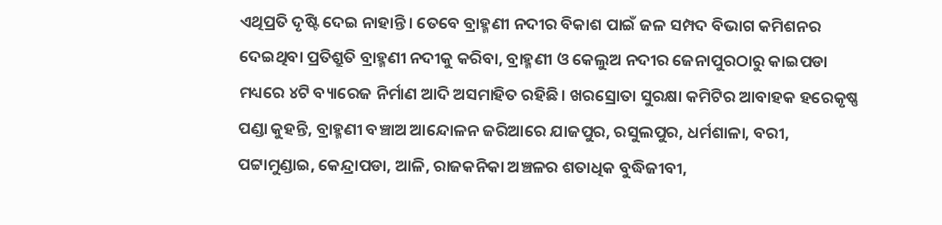ଏଥିପ୍ରତି ଦୃଷ୍ଟି ଦେଇ ନାହାନ୍ତି। ତେବେ ବ୍ରାହ୍ମଣୀ ନଦୀର ବିକାଶ ପାଇଁ ଜଳ ସମ୍ପଦ ବିଭାଗ କମିଶନର ଦେଇଥିବା ପ୍ରତିଶ୍ରୁତି ବ୍ରାହ୍ମଣୀ ନଦୀକୁ କରିବା, ବ୍ରାହ୍ମଣୀ ଓ କେଲୁଅ ନଦୀର ଜେନାପୁରଠାରୁ କାଇପଡା ମଧ୍ୟରେ ୪ଟି ବ୍ୟାରେଜ ନିର୍ମାଣ ଆଦି ଅସମାହିତ ରହିଛି। ଖରସ୍ରୋତା ସୁରକ୍ଷା କମିଟିର ଆବାହକ ହରେକୃଷ୍ଣ ପଣ୍ଡା କୁହନ୍ତି, ବ୍ରାହ୍ମଣୀ ବଞ୍ଚାଅ ଆନ୍ଦୋଳନ ଜରିଆରେ ଯାଜପୁର, ରସୁଲପୁର, ଧର୍ମଶାଳା, ବରୀ, ପଟ୍ଟାମୁଣ୍ଡାଇ, କେନ୍ଦ୍ରାପଡା, ଆଳି, ରାଜକନିକା ଅଞ୍ଚଳର ଶତାଧିକ ବୁଦ୍ଧିଜୀବୀ,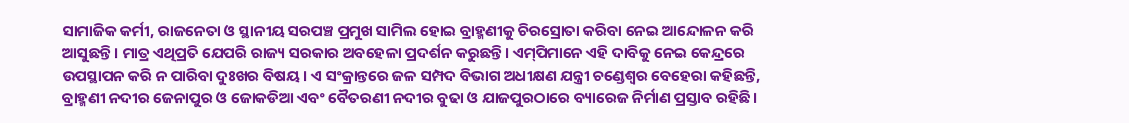ସାମାଜିକ କର୍ମୀ, ରାଜନେତା ଓ ସ୍ଥାନୀୟ ସରପଞ୍ଚ ପ୍ରମୁଖ ସାମିଲ ହୋଇ ବ୍ରାହ୍ମଣୀକୁ ଚିରସ୍ରୋତା କରିବା ନେଇ ଆନ୍ଦୋଳନ କରି ଆସୁଛନ୍ତି। ମାତ୍ର ଏଥିପ୍ରତି ଯେପରି ରାଜ୍ୟ ସରକାର ଅବହେଳା ପ୍ରଦର୍ଶନ କରୁଛନ୍ତି। ଏମ୍‌ପିମାନେ ଏହି ଦାବିକୁ ନେଇ କେନ୍ଦ୍ରରେ ଉପସ୍ଥାପନ କରି ନ ପାରିବା ଦୁଃଖର ବିଷୟ। ଏ ସଂକ୍ରାନ୍ତରେ ଜଳ ସମ୍ପଦ ବିଭାଗ ଅଧୀକ୍ଷଣ ଯନ୍ତ୍ରୀ ଚଣ୍ଡେଶ୍ୱର ବେହେରା କହିଛନ୍ତି, ବ୍ରାହ୍ମଣୀ ନଦୀର ଜେନାପୁର ଓ ଜୋକଡିଆ ଏବଂ ବୈତରଣୀ ନଦୀର ବୁଢା ଓ ଯାଜପୁରଠାରେ ବ୍ୟାରେଜ ନିର୍ମାଣ ପ୍ରସ୍ତାବ ରହିଛି।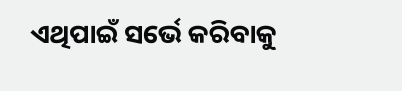ଏଥିପାଇଁ ସର୍ଭେ କରିବାକୁ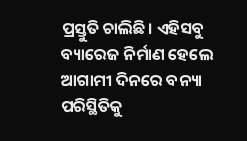ପ୍ରସ୍ତୁତି ଚାଲିଛି। ଏହିସବୁ ବ୍ୟାରେଜ ନିର୍ମାଣ ହେଲେ ଆଗାମୀ ଦିନରେ ବନ୍ୟା ପରିସ୍ଥିତିକୁ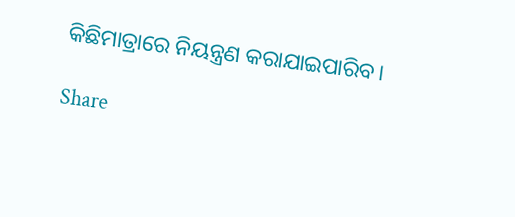କିଛିମାତ୍ରାରେ ନିୟନ୍ତ୍ରଣ କରାଯାଇପାରିବ।

Share